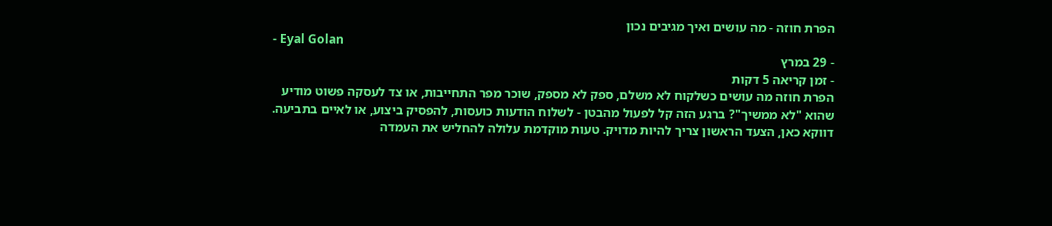הפרת חוזה - מה עושים ואיך מגיבים נכון
- Eyal Golan
- 29 במרץ
- זמן קריאה 5 דקות
הפרת חוזה מה עושים כשלקוח לא משלם, ספק לא מספק, שוכר מפר התחייבות, או צד לעסקה פשוט מודיע שהוא "לא ממשיך"? ברגע הזה קל לפעול מהבטן - לשלוח הודעות כועסות, להפסיק ביצוע, או לאיים בתביעה. דווקא כאן, הצעד הראשון צריך להיות מדויק. טעות מוקדמת עלולה להחליש את העמדה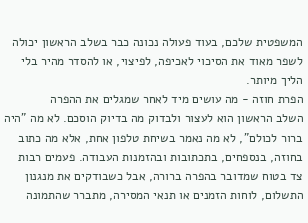המשפטית שלכם, בעוד פעולה נכונה כבר בשלב הראשון יכולה לשפר מאוד את הסיכוי לאכיפה, לפיצוי, או להסדר מהיר בלי הליך מיותר.
הפרת חוזה - מה עושים מיד לאחר שמגלים את ההפרה
השלב הראשון הוא לעצור ולבדוק מה בדיוק הוסכם. לא מה "היה ברור לכולם", לא מה נאמר בשיחת טלפון אחת, אלא מה כתוב בחוזה, בנספחים, בתכתובות ובהזמנות העבודה. פעמים רבות צד בטוח שמדובר בהפרה ברורה, אבל כשבודקים את מנגנון התשלום, לוחות הזמנים או תנאי המסירה, מתברר שהתמונה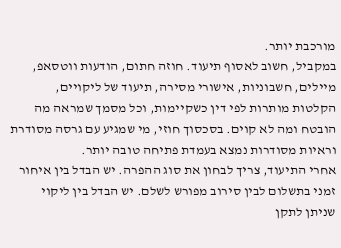מורכבת יותר.
במקביל, חשוב לאסוף תיעוד. חוזה חתום, הודעות ווטסאפ, מיילים, חשבוניות, אישורי מסירה, תיעוד של ליקויים, הקלטות מותרות לפי דין כשקיימות, וכל מסמך שמראה מה הובטח ומה לא קוים. בסכסוך חוזי, מי שמגיע עם גרסה מסודרת וראיות מסודרות נמצא בעמדת פתיחה טובה יותר.
אחרי התיעוד, צריך לבחון את סוג ההפרה. יש הבדל בין איחור זמני בתשלום לבין סירוב מפורש לשלם. יש הבדל בין ליקוי שניתן לתקן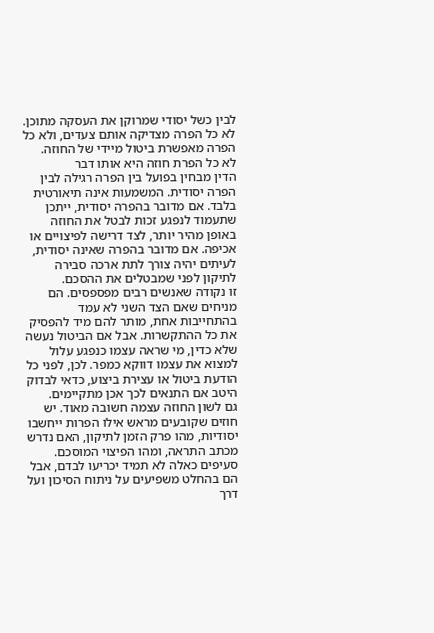לבין כשל יסודי שמרוקן את העסקה מתוכן. לא כל הפרה מצדיקה אותם צעדים, ולא כל הפרה מאפשרת ביטול מיידי של החוזה.
לא כל הפרת חוזה היא אותו דבר
הדין מבחין בפועל בין הפרה רגילה לבין הפרה יסודית. המשמעות אינה תיאורטית בלבד. אם מדובר בהפרה יסודית, ייתכן שתעמוד לנפגע זכות לבטל את החוזה באופן מהיר יותר, לצד דרישה לפיצויים או אכיפה. אם מדובר בהפרה שאינה יסודית, לעיתים יהיה צורך לתת ארכה סבירה לתיקון לפני שמבטלים את ההסכם.
זו נקודה שאנשים רבים מפספסים. הם מניחים שאם הצד השני לא עמד בהתחייבות אחת, מותר להם מיד להפסיק את כל ההתקשרות. אבל אם הביטול נעשה שלא כדין, מי שראה עצמו כנפגע עלול למצוא את עצמו דווקא כמפר. לכן, לפני כל הודעת ביטול או עצירת ביצוע, כדאי לבדוק היטב אם התנאים לכך אכן מתקיימים.
גם לשון החוזה עצמה חשובה מאוד. יש חוזים שקובעים מראש אילו הפרות ייחשבו יסודיות, מהו פרק הזמן לתיקון, האם נדרש מכתב התראה, ומהו הפיצוי המוסכם. סעיפים כאלה לא תמיד יכריעו לבדם, אבל הם בהחלט משפיעים על ניתוח הסיכון ועל דרך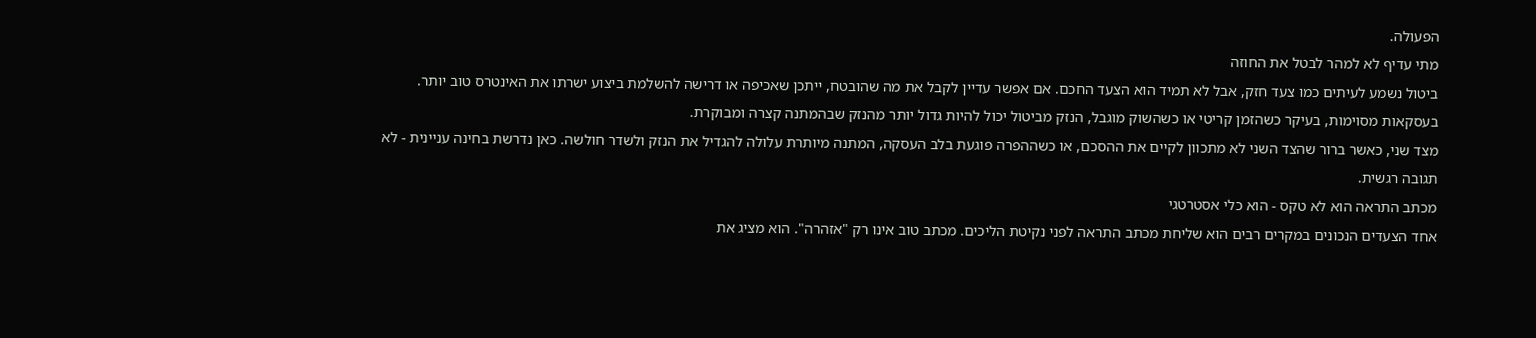הפעולה.
מתי עדיף לא למהר לבטל את החוזה
ביטול נשמע לעיתים כמו צעד חזק, אבל לא תמיד הוא הצעד החכם. אם אפשר עדיין לקבל את מה שהובטח, ייתכן שאכיפה או דרישה להשלמת ביצוע ישרתו את האינטרס טוב יותר. בעסקאות מסוימות, בעיקר כשהזמן קריטי או כשהשוק מוגבל, הנזק מביטול יכול להיות גדול יותר מהנזק שבהמתנה קצרה ומבוקרת.
מצד שני, כאשר ברור שהצד השני לא מתכוון לקיים את ההסכם, או כשההפרה פוגעת בלב העסקה, המתנה מיותרת עלולה להגדיל את הנזק ולשדר חולשה. כאן נדרשת בחינה עניינית - לא תגובה רגשית.
מכתב התראה הוא לא טקס - הוא כלי אסטרטגי
אחד הצעדים הנכונים במקרים רבים הוא שליחת מכתב התראה לפני נקיטת הליכים. מכתב טוב אינו רק "אזהרה". הוא מציג את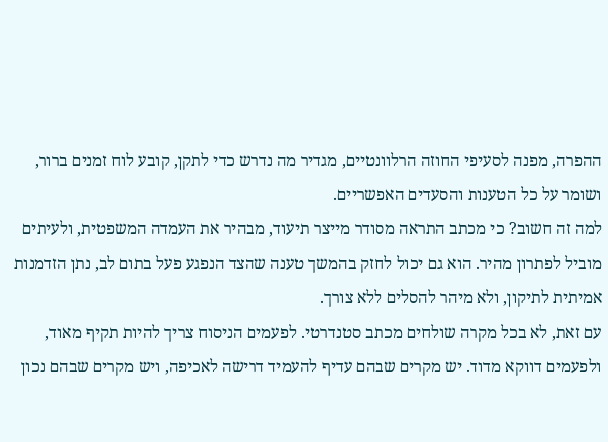ההפרה, מפנה לסעיפי החוזה הרלוונטיים, מגדיר מה נדרש כדי לתקן, קובע לוח זמנים ברור, ושומר על כל הטענות והסעדים האפשריים.
למה זה חשוב? כי מכתב התראה מסודר מייצר תיעוד, מבהיר את העמדה המשפטית, ולעיתים מוביל לפתרון מהיר. הוא גם יכול לחזק בהמשך טענה שהצד הנפגע פעל בתום לב, נתן הזדמנות אמיתית לתיקון, ולא מיהר להסלים ללא צורך.
עם זאת, לא בכל מקרה שולחים מכתב סטנדרטי. לפעמים הניסוח צריך להיות תקיף מאוד, ולפעמים דווקא מדוד. יש מקרים שבהם עדיף להעמיד דרישה לאכיפה, ויש מקרים שבהם נכון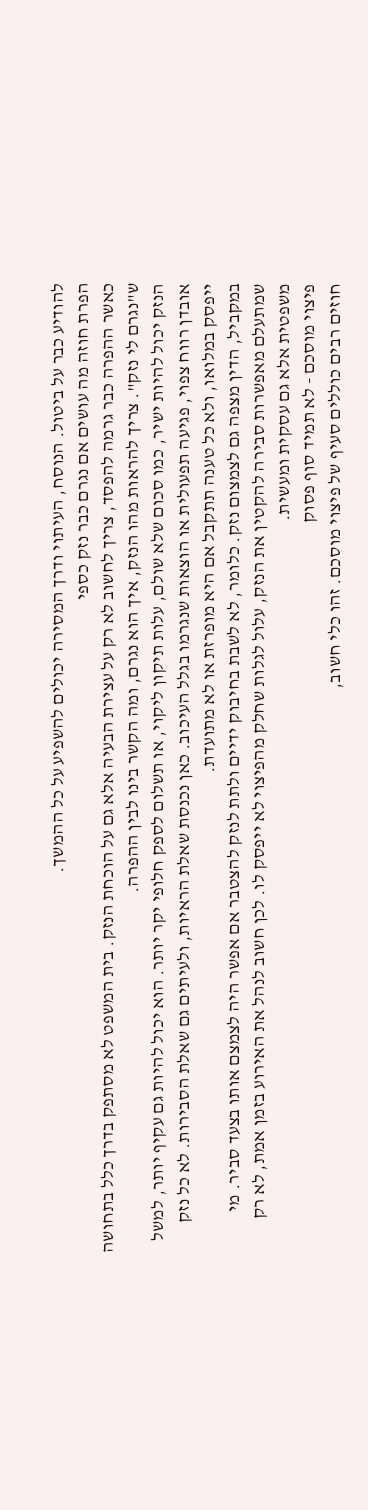להודיע כבר על ביטול. הנוסח, העיתוי ודרך המסירה יכולים להשפיע על כל ההמשך.
הפרת חוזה מה עושים אם נגרם כבר נזק כספי
כאשר ההפרה כבר גרמה להפסד, צריך לחשוב לא רק על עצירת הבעיה אלא גם על הוכחת הנזק. בית המשפט לא מסתפק בדרך כלל בתחושה ש"נגרם לי נזק". צריך להראות מהו הנזק, איך הוא נגרם, ומה הקשר בינו לבין ההפרה.
הנזק יכול להיות ישיר, כמו סכום שלא שולם, עלות תיקון ליקוי, או תשלום לספק חלופי יקר יותר. הוא יכול להיות גם עקיף יותר, למשל אובדן רווח צפוי, פגיעה תפעולית או הוצאות שנגרמו בגלל העיכוב. כאן נכנסת שאלת הראיות, ולעיתים גם שאלת הסבירות. לא כל נזק ייפסק במלואו, ולא כל טענה תתקבל אם היא מופרזת או לא מתועדת.
במקביל, הדין מצפה גם לצמצום נזק. כלומר, לא לשבת בחיבוק ידיים ולתת לנזק להצטבר אם אפשר היה לצמצם אותו בצעד סביר. מי שמתעלם מאפשרות סבירה להקטין את הנזק, עלול לגלות שחלק מהפיצוי לא ייפסק לו. לכן חשוב לנהל את האירוע בזמן אמת, לא רק משפטית אלא גם עסקית ומעשית.
פיצוי מוסכם - לא תמיד סוף פסוק
חוזים רבים כוללים סעיף של פיצוי מוסכם. זהו כלי חשוב,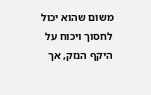משום שהוא יכול לחסוך ויכוח על היקף הנזק, אך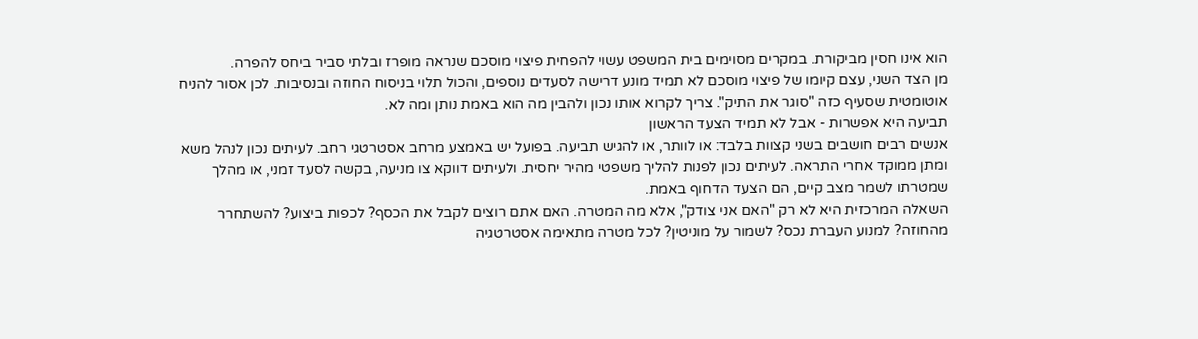הוא אינו חסין מביקורת. במקרים מסוימים בית המשפט עשוי להפחית פיצוי מוסכם שנראה מופרז ובלתי סביר ביחס להפרה.
מן הצד השני, עצם קיומו של פיצוי מוסכם לא תמיד מונע דרישה לסעדים נוספים, והכול תלוי בניסוח החוזה ובנסיבות. לכן אסור להניח אוטומטית שסעיף כזה "סוגר את התיק". צריך לקרוא אותו נכון ולהבין מה הוא באמת נותן ומה לא.
תביעה היא אפשרות - אבל לא תמיד הצעד הראשון
אנשים רבים חושבים בשני קצוות בלבד: או לוותר, או להגיש תביעה. בפועל יש באמצע מרחב אסטרטגי רחב. לעיתים נכון לנהל משא ומתן ממוקד אחרי התראה. לעיתים נכון לפנות להליך משפטי מהיר יחסית. ולעיתים דווקא צו מניעה, בקשה לסעד זמני, או מהלך שמטרתו לשמר מצב קיים, הם הצעד הדחוף באמת.
השאלה המרכזית היא לא רק "האם אני צודק", אלא מה המטרה. האם אתם רוצים לקבל את הכסף? לכפות ביצוע? להשתחרר מהחוזה? למנוע העברת נכס? לשמור על מוניטין? לכל מטרה מתאימה אסטרטגיה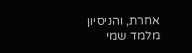אחרת, והניסיון מלמד שמי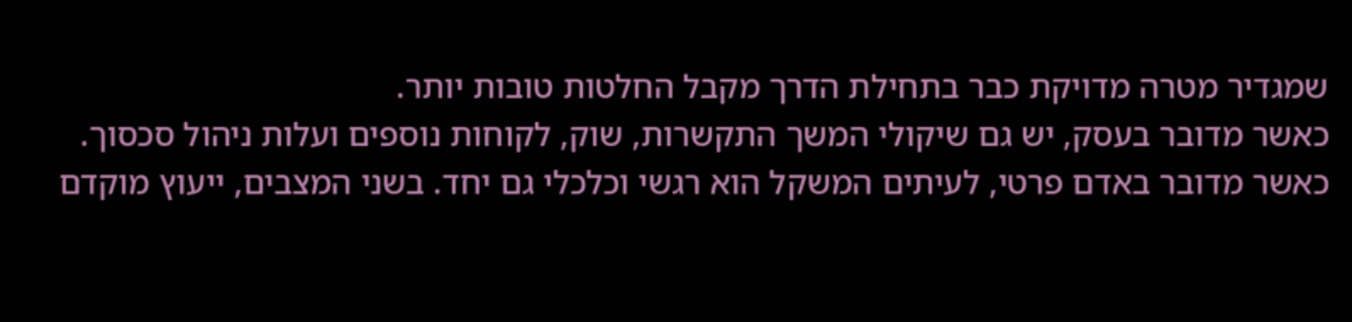שמגדיר מטרה מדויקת כבר בתחילת הדרך מקבל החלטות טובות יותר.
כאשר מדובר בעסק, יש גם שיקולי המשך התקשרות, שוק, לקוחות נוספים ועלות ניהול סכסוך. כאשר מדובר באדם פרטי, לעיתים המשקל הוא רגשי וכלכלי גם יחד. בשני המצבים, ייעוץ מוקדם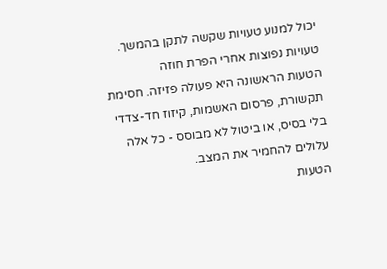יכול למנוע טעויות שקשה לתקן בהמשך.
טעויות נפוצות אחרי הפרת חוזה
הטעות הראשונה היא פעולה פזיזה. חסימת תקשורת, פרסום האשמות, קיזוז חד-צדדי בלי בסיס, או ביטול לא מבוסס - כל אלה עלולים להחמיר את המצב.
הטעות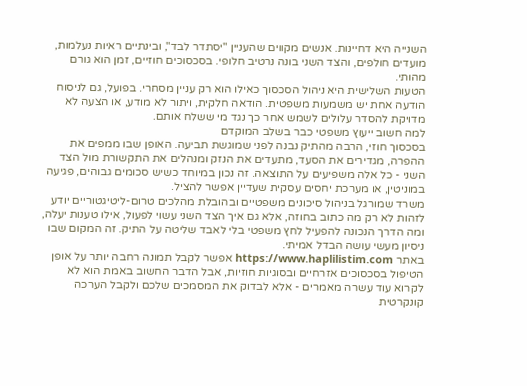השנייה היא דחיינות. אנשים מקווים שהעניין "יסתדר לבד", ובינתיים ראיות נעלמות, מועדים חולפים, והצד השני בונה נרטיב חלופי. בסכסוכים חוזיים, זמן הוא גורם מהותי.
הטעות השלישית היא ניהול הסכסוך כאילו הוא רק עניין מסחרי. בפועל, גם לניסוח הודעה אחת יש משמעות משפטית. הודאה חלקית, ויתור לא מודע, או הצעה לא מדויקת להסדר עלולים לשמש אחר כך נגד מי ששלח אותם.
למה חשוב ייעוץ משפטי כבר בשלב המוקדם
בסכסוך חוזי, הרבה מהתיק נבנה לפני שמוגשת תביעה. האופן שבו ממפים את ההפרה, מגדירים את הסעד, מתעדים את הנזק ומנהלים את התקשורת מול הצד השני - כל אלה משפיעים על התוצאה. זה נכון במיוחד כשיש סכומים גבוהים, פגיעה במוניטין, או מערכת יחסים עסקית שעדיין אפשר להציל.
משרד שמורגל בניהול סיכונים משפטיים ובהובלת מהלכים טרום-ליטיגטוריים יודע לזהות לא רק מה כתוב בחוזה, אלא גם איך הצד השני עשוי לפעול, אילו טענות יעלה, ומה הדרך הנכונה להפעיל לחץ משפטי בלי לאבד שליטה על התיק. זה המקום שבו ניסיון מעשי עושה הבדל אמיתי.
באתר https://www.haplilistim.com אפשר לקבל תמונה רחבה יותר על אופן הטיפול בסכסוכים אזרחיים ובסוגיות חוזיות, אבל הדבר החשוב באמת הוא לא לקרוא עוד עשרה מאמרים - אלא לבדוק את המסמכים שלכם ולקבל הערכה קונקרטית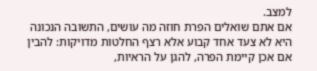למצב.
אם אתם שואלים הפרת חוזה מה עושים, התשובה הנכונה היא לא צעד אחד קבוע אלא רצף החלטות מדויקות: להבין אם אכן קיימת הפרה, להגן על הראיות,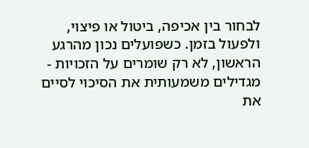לבחור בין אכיפה, ביטול או פיצוי, ולפעול בזמן. כשפועלים נכון מהרגע הראשון, לא רק שומרים על הזכויות - מגדילים משמעותית את הסיכוי לסיים את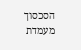הסכסוך מעמדת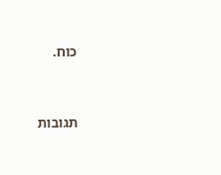כוח.




תגובות